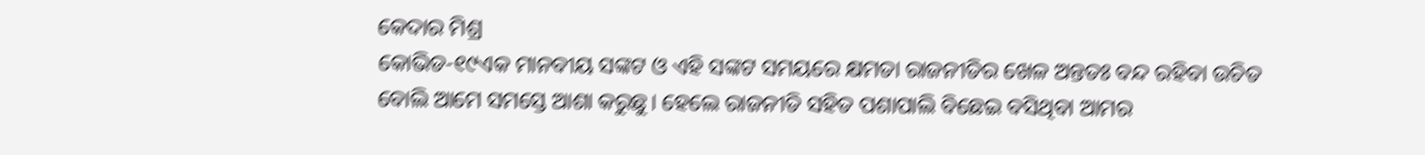କେଦାର ମିଶ୍ର
କୋଭିଡ-୧୯ଏକ ମାନବୀୟ ସଙ୍କଟ ଓ ଏହି ସଙ୍କଟ ସମୟରେ କ୍ଷମତା ରାଜନୀତିର ଖେଳ ଅନ୍ତତଃ ବନ୍ଦ ରହିବା ଉଚିତ ବୋଲି ଆମେ ସମସ୍ତେ ଆଶା କରୁଛୁ। ହେଲେ ରାଜନୀତି ସହିତ ପଶାପାଲି ବିଛେଇ ବସିଥିବା ଆମର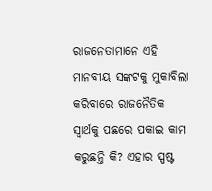ରାଜନେତାମାନେ ଏହି ମାନବୀୟ ସଙ୍କଟକୁ ମୁକାବିଲା କରିବାରେ ରାଜନୈତିକ ସ୍ଵାର୍ଥକୁ ପଛରେ ପକାଇ କାମ କରୁଛନ୍ତି କି? ଏହାର ସ୍ପଷ୍ଟ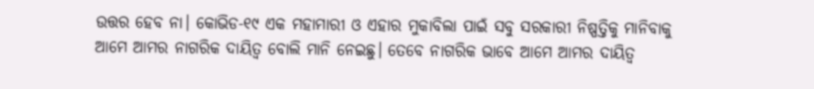ଉତ୍ତର ହେବ ନା। କୋଭିଡ-୧୯ ଏକ ମହାମାରୀ ଓ ଏହାର ମୁକାବିଲା ପାଇଁ ସବୁ ସରକାରୀ ନିଷ୍ପତ୍ତିକୁ ମାନିବାକୁ ଆମେ ଆମର ନାଗରିକ ଦାୟିତ୍ଵ ବୋଲି ମାନି ନେଇଛୁ। ତେବେ ନାଗରିକ ଭାବେ ଆମେ ଆମର ଦାୟିତ୍ଵ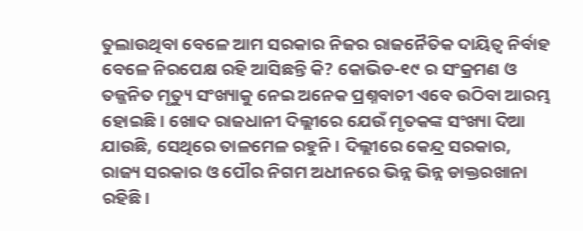ତୁଲାଉଥିବା ବେଳେ ଆମ ସରକାର ନିଜର ରାଜନୈତିକ ଦାୟିତ୍ଵ ନିର୍ବାହ ବେଳେ ନିରପେକ୍ଷ ରହି ଆସିଛନ୍ତି କି? କୋଭିଡ-୧୯ ର ସଂକ୍ରମଣ ଓ ତଜ୍ଜନିତ ମୃତ୍ୟୁ ସଂଖ୍ୟାକୁ ନେଇ ଅନେକ ପ୍ରଶ୍ନବାଚୀ ଏବେ ଉଠିବା ଆରମ୍ଭ ହୋଇଛି। ଖୋଦ ରାଜଧାନୀ ଦିଲ୍ଲୀରେ ଯେଉଁ ମୃତକଙ୍କ ସଂଖ୍ୟା ଦିଆ ଯାଉଛି, ସେଥିରେ ତାଳମେଳ ରହୁନି। ଦିଲ୍ଲୀରେ କେନ୍ଦ୍ର ସରକାର, ରାଜ୍ୟ ସରକାର ଓ ପୌର ନିଗମ ଅଧୀନରେ ଭିନ୍ନ ଭିନ୍ନ ଡାକ୍ତରଖାନା ରହିଛି।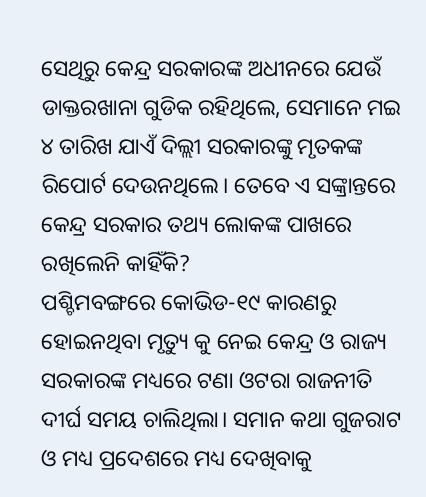ସେଥିରୁ କେନ୍ଦ୍ର ସରକାରଙ୍କ ଅଧୀନରେ ଯେଉଁ ଡାକ୍ତରଖାନା ଗୁଡିକ ରହିଥିଲେ, ସେମାନେ ମଇ ୪ ତାରିଖ ଯାଏଁ ଦିଲ୍ଲୀ ସରକାରଙ୍କୁ ମୃତକଙ୍କ ରିପୋର୍ଟ ଦେଉନଥିଲେ। ତେବେ ଏ ସଙ୍କ୍ରାନ୍ତରେ କେନ୍ଦ୍ର ସରକାର ତଥ୍ୟ ଲୋକଙ୍କ ପାଖରେ ରଖିଲେନି କାହିଁକି?
ପଶ୍ଚିମବଙ୍ଗରେ କୋଭିଡ-୧୯ କାରଣରୁ ହୋଇନଥିବା ମୃତ୍ୟୁ କୁ ନେଇ କେନ୍ଦ୍ର ଓ ରାଜ୍ୟ ସରକାରଙ୍କ ମଧ୍ୟରେ ଟଣା ଓଟରା ରାଜନୀତି ଦୀର୍ଘ ସମୟ ଚାଲିଥିଲା। ସମାନ କଥା ଗୁଜରାଟ ଓ ମଧ୍ୟ ପ୍ରଦେଶରେ ମଧ୍ୟ ଦେଖିବାକୁ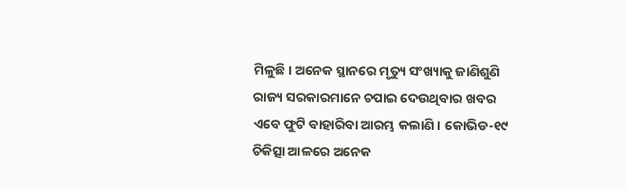ମିଳୁଛି। ଅନେକ ସ୍ଥାନରେ ମୃତ୍ୟୁ ସଂଖ୍ୟାକୁ ଜାଣିଶୁଣି ରାଜ୍ୟ ସରକାରମାନେ ଚପାଇ ଦେଉଥିବାର ଖବର ଏବେ ଫୁଟି ବାହାରିବା ଆରମ୍ଭ କଲାଣି। କୋଭିଡ-୧୯ ଚିକିତ୍ସା ଆଳରେ ଅନେକ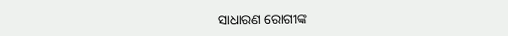ସାଧାରଣ ରୋଗୀଙ୍କ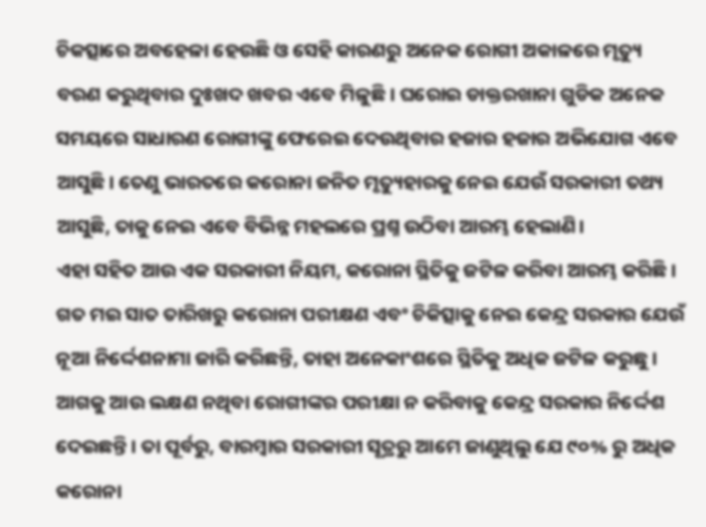ଚିକତ୍ସାରେ ଅବହେଳା ହେଉଛି ଓ ସେହି କାରଣରୁ ଅନେକ ରୋଗୀ ଅକାଳରେ ମୃତ୍ୟୁ ବରଣ କରୁଥିବାର ଦୁଃଖଦ ଖବର ଏବେ ମିଳୁଛି। ଘରୋଇ ଡାକ୍ତରଖାନା ଗୁଡିକ ଅନେକ ସମୟରେ ସାଧାରଣ ରୋଗୀଙ୍କୁ ଫେରେଇ ଦେଉଥିବାର ହଜାର ହଜାର ଅଭିଯୋଗ ଏବେ ଆସୁଛି। ତେଣୁ ଭାରତରେ କରୋନା ଜନିତ ମୃତ୍ୟୁହାରକୁ ନେଇ ଯେଉଁ ସରକାରୀ ତଥ୍ୟ ଆସୁଛି, ତାକୁ ନେଇ ଏବେ ବିଭିନ୍ନ ମହଲରେ ପ୍ରଶ୍ନ ଉଠିବା ଆରମ୍ଭ ହେଲାଣି।
ଏହା ସହିତ ଆଉ ଏକ ସରକାରୀ ନିୟମ, କରୋନା ସ୍ଥିତିକୁ ଜଟିଳ କରିବା ଆରମ୍ଭ କରିଛି। ଗତ ମଇ ସାତ ତାରିଖରୁ କରୋନା ପରୀକ୍ଷଣ ଏବଂ ଚିକିତ୍ସାକୁ ନେଇ କେନ୍ଦ୍ର ସରକାର ଯେଉଁ ନୂଆ ନିର୍ଦ୍ଦେଶନାମା ଜାରି କରିଛନ୍ତି, ତାହା ଅନେକାଂଶରେ ସ୍ଥିତିକୁ ଅଧିକ ଜଟିଳ କରୁଛୁ। ଆଗକୁ ଆଉ ଲକ୍ଷଣ ନଥିବା ରୋଗୀଙ୍କର ପରୀକ୍ଷା ନ କରିବାକୁ କେନ୍ଦ୍ର ସରକାର ନିର୍ଦ୍ଦେଶ ଦେଇଛନ୍ତି। ତା ପୂର୍ବରୁ, ବାରମ୍ବାର ସରକାରୀ ସୂତ୍ରରୁ ଆମେ ଜାଣୁଥିଲୁ ଯେ ୯୦% ରୁ ଅଧିକ କରୋନା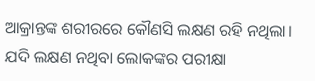ଆକ୍ରାନ୍ତଙ୍କ ଶରୀରରେ କୌଣସି ଲକ୍ଷଣ ରହି ନଥିଲା। ଯଦି ଲକ୍ଷଣ ନଥିବା ଲୋକଙ୍କର ପରୀକ୍ଷା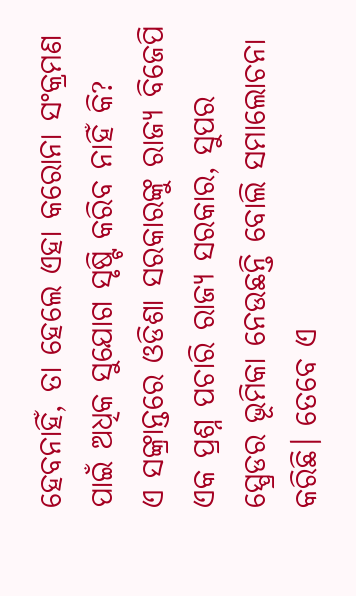ହେବନାହିଁ, ତା ହେଲେ ଏହା କରୋନା ସଂକ୍ରମଣ ପାଇଁ ଅଧିକ ସୁଯୋଗ ସୃଷ୍ଟି କରିବ ନାହିଁ କି?
ଏ ସଙ୍କ୍ରାନ୍ତରେ ଓଡିଶା ସରକାରଙ୍କୁ ରାଜ୍ୟ ବିଜେପି ଏକ ପ୍ରଶ୍ନ ପଚାରି ରାଜ୍ୟ ସରକାର, ସୁପର ସ୍ପ୍ରେଡର ଭୂମିକା ନେଉଛନ୍ତି ବୋଲି ସମାଲୋଚନା କରିଛି। ତେବେ ଏ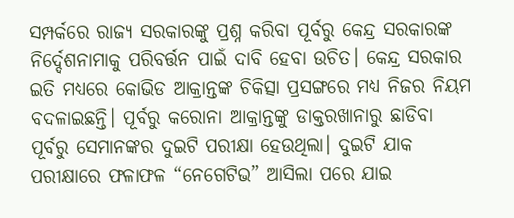ସମ୍ପର୍କରେ ରାଜ୍ୟ ସରକାରଙ୍କୁ ପ୍ରଶ୍ନ କରିବା ପୂର୍ବରୁ କେନ୍ଦ୍ର ସରକାରଙ୍କ ନିର୍ଦ୍ଦେଶନାମାକୁ ପରିବର୍ତ୍ତନ ପାଇଁ ଦାବି ହେବା ଉଚିତ। କେନ୍ଦ୍ର ସରକାର ଇତି ମଧ୍ୟରେ କୋଭିଡ ଆକ୍ରାନ୍ତଙ୍କ ଚିକିତ୍ସା ପ୍ରସଙ୍ଗରେ ମଧ୍ୟ ନିଜର ନିୟମ ବଦଳାଇଛନ୍ତି। ପୂର୍ବରୁ କରୋନା ଆକ୍ରାନ୍ତଙ୍କୁ ଡାକ୍ତରଖାନାରୁ ଛାଡିବା ପୂର୍ବରୁ ସେମାନଙ୍କର ଦୁଇଟି ପରୀକ୍ଷା ହେଉଥିଲା। ଦୁଇଟି ଯାକ ପରୀକ୍ଷାରେ ଫଳାଫଳ “ନେଗେଟିଭ” ଆସିଲା ପରେ ଯାଇ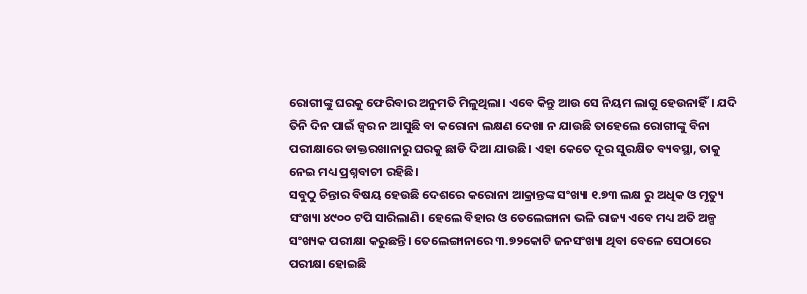ରୋଗୀଙ୍କୁ ଘରକୁ ଫେରିବାର ଅନୁମତି ମିଳୁଥିଲା। ଏବେ କିନ୍ତୁ ଆଉ ସେ ନିୟମ ଲାଗୁ ହେଉନାହିଁ। ଯଦି ତିନି ଦିନ ପାଇଁ ଜ୍ଵର ନ ଆସୁଛି ବା କରୋନା ଲକ୍ଷଣ ଦେଖା ନ ଯାଉଛି ତାହେଲେ ରୋଗୀଙ୍କୁ ବିନା ପରୀକ୍ଷାରେ ଡାକ୍ତରଖାନାରୁ ଘରକୁ ଛାଡି ଦିଆ ଯାଉଛି। ଏହା କେତେ ଦୂର ସୁରକ୍ଷିତ ବ୍ୟବସ୍ଥା, ତାକୁ ନେଇ ମଧ୍ୟ ପ୍ରଶ୍ନବାଚୀ ରହିଛି।
ସବୁଠୁ ଚିନ୍ତାର ବିଷୟ ହେଉଛି ଦେଶରେ କରୋନା ଆକ୍ରାନ୍ତଙ୍କ ସଂଖ୍ୟା ୧.୭୩ ଲକ୍ଷ ରୁ ଅଧିକ ଓ ମୃତ୍ୟୁ ସଂଖ୍ୟା ୪୯୦୦ ଟପି ସାରିଲାଣି। ହେଲେ ବିହାର ଓ ତେଲେଙ୍ଗାନା ଭଳି ରାଜ୍ୟ ଏବେ ମଧ୍ୟ ଅତି ଅଳ୍ପ ସଂଖ୍ୟକ ପରୀକ୍ଷା କରୁଛନ୍ତି। ତେଲେଙ୍ଗାନାରେ ୩.୭୨କୋଟି ଜନସଂଖ୍ୟା ଥିବା ବେଳେ ସେଠାରେ ପରୀକ୍ଷା ହୋଇଛି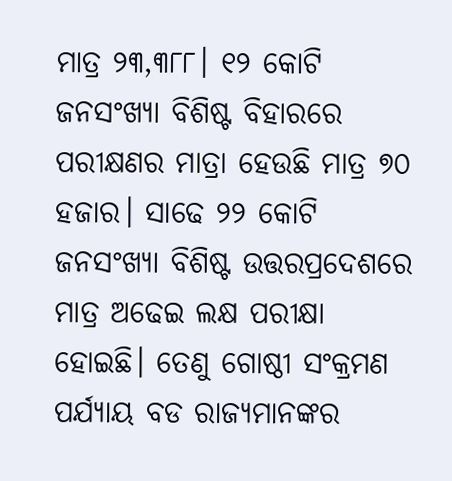ମାତ୍ର ୨୩,୩୮୮। ୧୨ କୋଟି ଜନସଂଖ୍ୟା ବିଶିଷ୍ଟ ବିହାରରେ ପରୀକ୍ଷଣର ମାତ୍ରା ହେଉଛି ମାତ୍ର ୭୦ ହଜାର। ସାଢେ ୨୨ କୋଟି ଜନସଂଖ୍ୟା ବିଶିଷ୍ଟ ଉତ୍ତରପ୍ରଦେଶରେ ମାତ୍ର ଅଢେଇ ଲକ୍ଷ ପରୀକ୍ଷା ହୋଇଛି। ତେଣୁ ଗୋଷ୍ଠୀ ସଂକ୍ରମଣ ପର୍ଯ୍ୟାୟ ବଡ ରାଜ୍ୟମାନଙ୍କର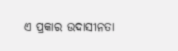ଏ ପ୍ରକାର ଉଦାସୀନତା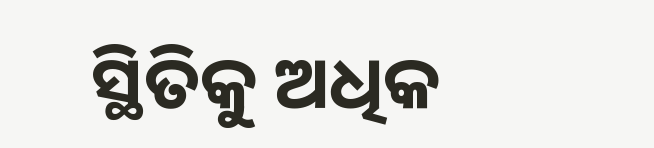ସ୍ଥିତିକୁ ଅଧିକ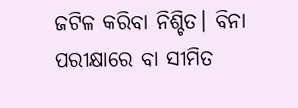ଜଟିଳ କରିବା ନିଶ୍ଚିତ। ବିନା ପରୀକ୍ଷାରେ ବା ସୀମିତ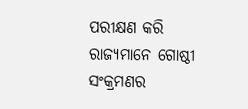ପରୀକ୍ଷଣ କରି ରାଜ୍ୟମାନେ ଗୋଷ୍ଠୀ ସଂକ୍ରମଣର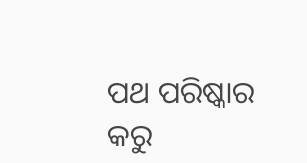ପଥ ପରିଷ୍କାର କରୁ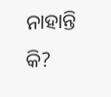ନାହାନ୍ତି କି?